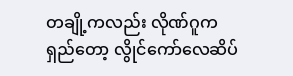တချို့ကလည်း လိုဏ်ဂူက ရှည်တော့ လွိုင်ကော်လေဆိပ်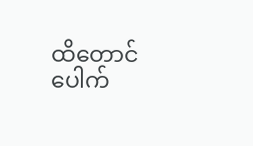ထိတောင် ပေါက်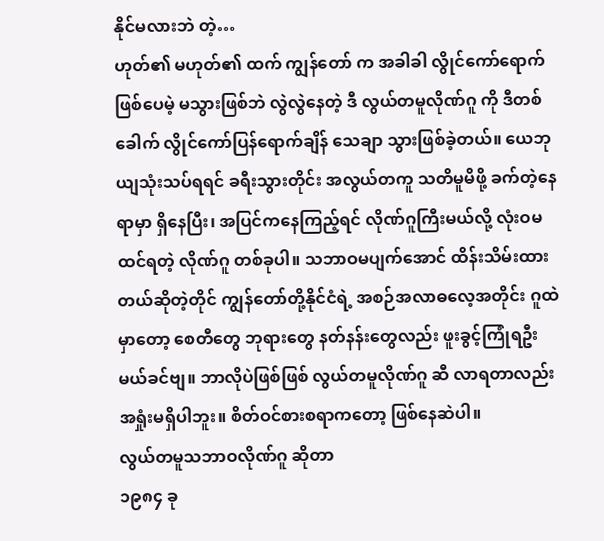နိုင်မလားဘဲ တဲ့…
ဟုတ်၏ မဟုတ်၏ ထက် ကျွန်တော် က အခါခါ လွိုင်ကော်ရောက်ဖြစ်ပေမဲ့ မသွားဖြစ်ဘဲ လွဲလွဲနေတဲ့ ဒီ လွယ်တမူလိုဏ်ဂူ ကို ဒီတစ်ခေါက် လွိုင်ကော်ပြန်ရောက်ချိန် သေချာ သွားဖြစ်ခဲ့တယ်။ ယေဘုယျသုံးသပ်ရရင် ခရီးသွားတိုင်း အလွယ်တကူ သတိမူမိဖို့ ခက်တဲ့နေရာမှာ ရှိနေပြီး၊ အပြင်ကနေကြည့်ရင် လိုဏ်ဂူကြီးမယ်လို့ လုံးဝမထင်ရတဲ့ လိုဏ်ဂူ တစ်ခုပါ။ သဘာဝမပျက်အောင် ထိန်းသိမ်းထားတယ်ဆိုတဲ့တိုင် ကျွန်တော်တို့နိုင်ငံရဲ့ အစဉ်အလာဓလေ့အတိုင်း ဂူထဲမှာတော့ စေတီတွေ ဘုရားတွေ နတ်နန်းတွေလည်း ဖူးခွင့်ကြုံရဦးမယ်ခင်ဗျ။ ဘာလိုပဲဖြစ်ဖြစ် လွယ်တမူလိုဏ်ဂူ ဆီ လာရတာလည်း အရှုံးမရှိပါဘူး။ စိတ်ဝင်စားစရာကတော့ ဖြစ်နေဆဲပါ။
လွယ်တမူသဘာဝလိုဏ်ဂူ ဆိုတာ
၁၉၈၄ ခု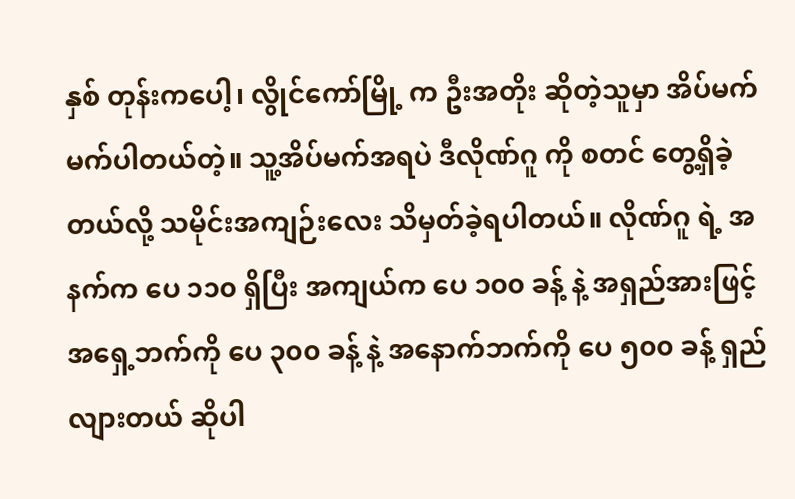နှစ် တုန်းကပေါ့၊ လွိုင်ကော်မြို့ က ဦးအတိုး ဆိုတဲ့သူမှာ အိပ်မက် မက်ပါတယ်တဲ့။ သူ့အိပ်မက်အရပဲ ဒီလိုဏ်ဂူ ကို စတင် တွေ့ရှိခဲ့တယ်လို့ သမိုင်းအကျဉ်းလေး သိမှတ်ခဲ့ရပါတယ်။ လိုဏ်ဂူ ရဲ့ အနက်က ပေ ၁၁၀ ရှိပြီး အကျယ်က ပေ ၁၀၀ ခန့် နဲ့ အရှည်အားဖြင့် အရှေ့ဘက်ကို ပေ ၃၀၀ ခန့် နဲ့ အနောက်ဘက်ကို ပေ ၅၀၀ ခန့် ရှည်လျားတယ် ဆိုပါ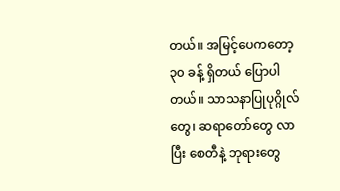တယ်။ အမြင့်ပေကတော့ ၃၀ ခန့် ရှိတယ် ပြောပါတယ်။ သာသနာပြုပုဂ္ဂိုလ်တွေ၊ ဆရာတော်တွေ လာပြီး စေတီနဲ့ ဘုရားတွေ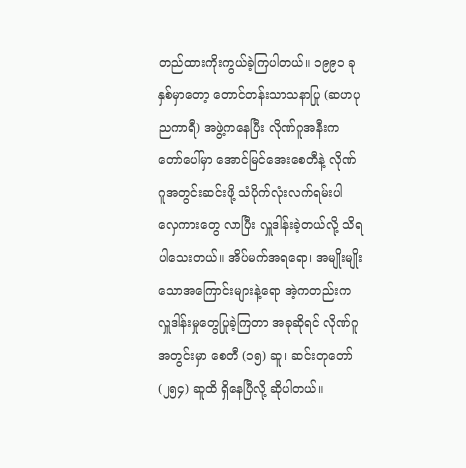တည်ထားကိုးကွယ်ခဲ့ကြပါတယ်။ ၁၉၉၁ ခုနှစ်မှာတော့ တောင်တန်းသာသနာပြု (ဆဟပုညကာရီ) အဖွဲ့ကနေပြီး လိုဏ်ဂူအနီးက တော်ပေါ်မှာ အောင်မြင်အေးစေတီနဲ့ လိုဏ်ဂူအတွင်းဆင်းဖို့ သံပိုက်လုံးလက်ရမ်းပါ လှေကားတွေ လာပြီး လှူဒါန်းခဲ့တယ်လို့ သိရပါသေးတယ်။ အိပ်မက်အရရော၊ အမျိုးမျိုးသောအကြောင်းများနဲ့ရော အဲ့ကတည်းက လှူဒါန်းမှုတွေပြုခဲ့ကြတာ အခုဆိုရင် လိုဏ်ဂူအတွင်းမှာ စေတီ (၁၅) ဆူ၊ ဆင်းတုတော် (၂၅၄) ဆူထိ ရှိနေပြီလို့ ဆိုပါတယ်။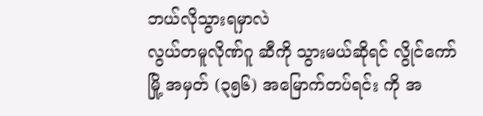ဘယ်လိုသွားရမှာလဲ
လွယ်တမူလိုဏ်ဂူ ဆီကို သွားမယ်ဆိုရင် လွိုင်ကော်မြို့ အမှတ် (၃၅၆) အမြောက်တပ်ရင်း ကို အ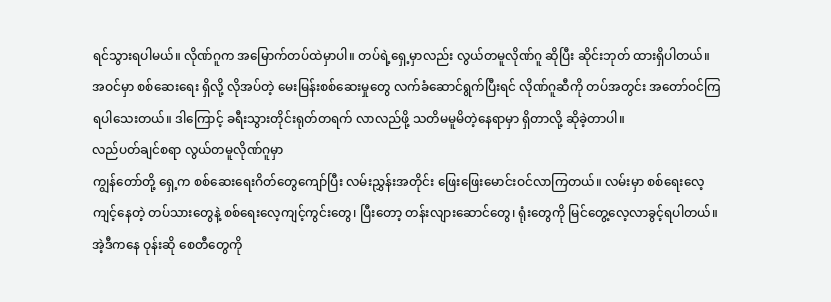ရင်သွားရပါမယ်။ လိုဏ်ဂူက အမြောက်တပ်ထဲမှာပါ။ တပ်ရဲ့ရှေ့မှာလည်း လွယ်တမူလိုဏ်ဂူ ဆိုပြီး ဆိုင်းဘုတ် ထားရှိပါတယ်။ အဝင်မှာ စစ်ဆေးရေး ရှိလို့ လိုအပ်တဲ့ မေးမြန်းစစ်ဆေးမှုတွေ လက်ခံဆောင်ရွက်ပြီးရင် လိုဏ်ဂူဆီကို တပ်အတွင်း အတော်ဝင်ကြရပါသေးတယ်။ ဒါကြောင့် ခရီးသွားတိုင်းရုတ်တရက် လာလည်ဖို့ သတိမမူမိတဲ့နေရာမှာ ရှိတာလို့ ဆိုခဲ့တာပါ။
လည်ပတ်ချင်စရာ လွယ်တမူလိုဏ်ဂူမှာ
ကျွန်တော်တို့ ရှေ့က စစ်ဆေးရေးဂိတ်တွေကျော်ပြီး လမ်းညွှန်းအတိုင်း ဖြေးဖြေးမောင်းဝင်လာကြတယ်။ လမ်းမှာ စစ်ရေးလေ့ကျင့်နေတဲ့ တပ်သားတွေနဲ့ စစ်ရေးလေ့ကျင့်ကွင်းတွေ၊ ပြီးတော့ တန်းလျားဆောင်တွေ၊ ရုံးတွေကို မြင်တွေ့လေ့လာခွင့်ရပါတယ်။ အဲ့ဒီကနေ ဝုန်းဆို စေတီတွေကို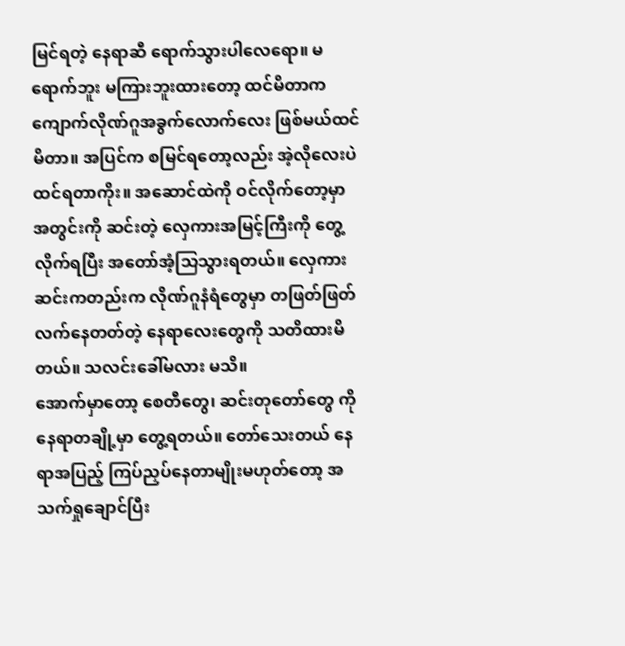မြင်ရတဲ့ နေရာဆီ ရောက်သွားပါလေရော။ မရောက်ဘူး မကြားဘူးထားတော့ ထင်မိတာက ကျောက်လိုဏ်ဂူအခွက်လောက်လေး ဖြစ်မယ်ထင်မိတာ။ အပြင်က စမြင်ရတော့လည်း အဲ့လိုလေးပဲ ထင်ရတာကိုး။ အဆောင်ထဲကို ဝင်လိုက်တော့မှာ အတွင်းကို ဆင်းတဲ့ လှေကားအမြင့်ကြီးကို တွေ့လိုက်ရပြီး အတော်အံ့သြသွားရတယ်။ လှေကားဆင်းကတည်းက လိုဏ်ဂူနံရံတွေမှာ တဖြတ်ဖြတ်လက်နေတတ်တဲ့ နေရာလေးတွေကို သတိထားမိတယ်။ သလင်းခေါ်မလား မသိ။
အောက်မှာတော့ စေတီတွေ၊ ဆင်းတုတော်တွေ ကို နေရာတချို့မှာ တွေ့ရတယ်။ တော်သေးတယ် နေရာအပြည့် ကြပ်ညှပ်နေတာမျိုးမဟုတ်တော့ အသက်ရှုချောင်ပြီး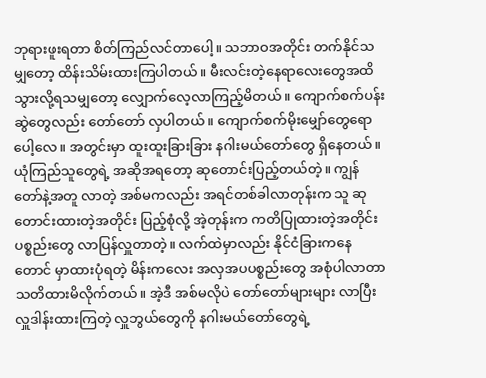ဘုရားဖူးရတာ စိတ်ကြည်လင်တာပေါ့။ သဘာဝအတိုင်း တက်နိုင်သမျှတော့ ထိန်းသိမ်းထားကြပါတယ်။ မီးလင်းတဲ့နေရာလေးတွေအထိ သွားလို့ရသမျှတော့ လျှောက်လေ့လာကြည့်မိတယ်။ ကျောက်စက်ပန်းဆွဲတွေလည်း တော်တော် လှပါတယ်။ ကျောက်စက်မိုးမျှော်တွေရောပေါ့လေ။ အတွင်းမှာ ထူးထူးခြားခြား နဂါးမယ်တော်တွေ ရှိနေတယ်။ ယုံကြည်သူတွေရဲ့ အဆိုအရတော့ ဆုတောင်းပြည့်တယ်တဲ့။ ကျွန်တော်နဲ့အတူ လာတဲ့ အစ်မကလည်း အရင်တစ်ခါလာတုန်းက သူ ဆုတောင်းထားတဲ့အတိုင်း ပြည့်စုံလို့ အဲ့တုန်းက ကတိပြုထားတဲ့အတိုင်း ပစ္စည်းတွေ လာပြန်လှူတာတဲ့။ လက်ထဲမှာလည်း နိုင်ငံခြားကနေတောင် မှာထားပုံရတဲ့ မိန်းကလေး အလှအပပစ္စည်းတွေ အစုံပါလာတာ သတိထားမိလိုက်တယ်။ အဲ့ဒီ အစ်မလိုပဲ တော်တော်များများ လာပြီး လှူဒါန်းထားကြတဲ့ လှူဘွယ်တွေကို နဂါးမယ်တော်တွေရဲ့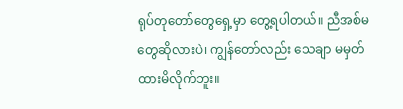ရုပ်တုတော်တွေရှေ့မှာ တွေ့ရပါတယ်။ ညီအစ်မတွေဆိုလားပဲ၊ ကျွန်တော်လည်း သေချာ မမှတ်ထားမိလိုက်ဘူး။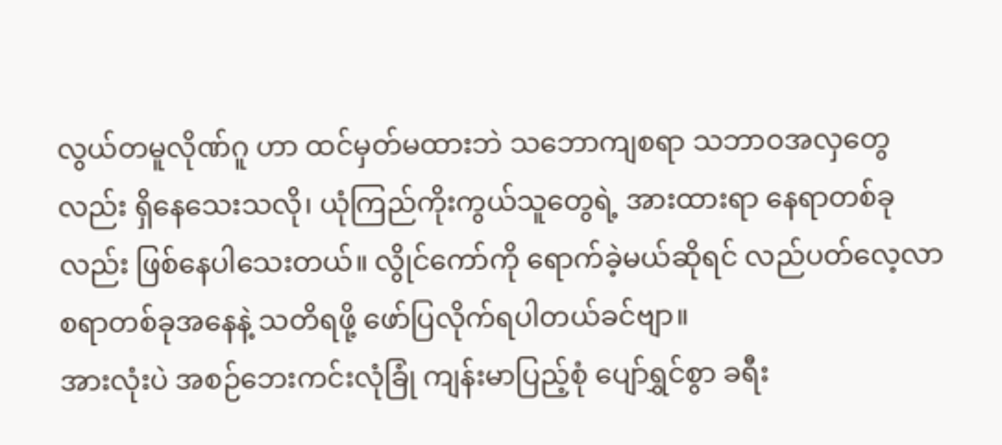လွယ်တမူလိုဏ်ဂူ ဟာ ထင်မှတ်မထားဘဲ သဘောကျစရာ သဘာဝအလှတွေလည်း ရှိနေသေးသလို၊ ယုံကြည်ကိုးကွယ်သူတွေရဲ့ အားထားရာ နေရာတစ်ခုလည်း ဖြစ်နေပါသေးတယ်။ လွိုင်ကော်ကို ရောက်ခဲ့မယ်ဆိုရင် လည်ပတ်လေ့လာစရာတစ်ခုအနေနဲ့ သတိရဖို့ ဖော်ပြလိုက်ရပါတယ်ခင်ဗျာ။
အားလုံးပဲ အစဉ်ဘေးကင်းလုံခြုံ ကျန်းမာပြည့်စုံ ပျော်ရွှင်စွာ ခရီး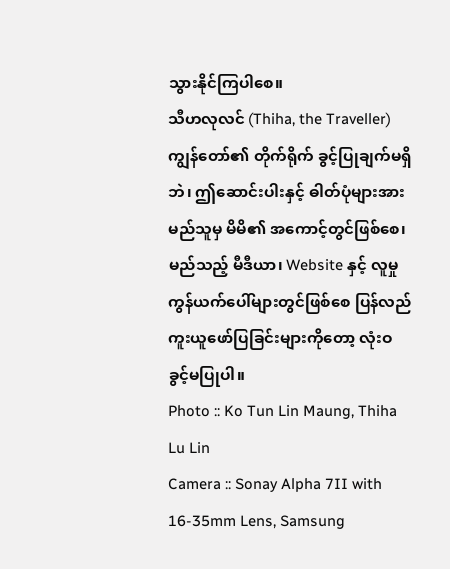သွားနိုင်ကြပါစေ။
သီဟလုလင် (Thiha, the Traveller)
ကျွန်တော်၏ တိုက်ရိုက် ခွင့်ပြုချက်မရှိဘဲ၊ ဤဆောင်းပါးနှင့် ဓါတ်ပုံများအား မည်သူမှ မိမိ၏ အကောင့်တွင်ဖြစ်စေ၊ မည်သည့် မီဒီယာ၊ Website နှင့် လူမှုကွန်ယက်ပေါ်များတွင်ဖြစ်စေ ပြန်လည် ကူးယူဖော်ပြခြင်းများကိုတော့ လုံးဝ ခွင့်မပြုပါ။
Photo :: Ko Tun Lin Maung, Thiha Lu Lin
Camera :: Sonay Alpha 7II with 16-35mm Lens, Samsung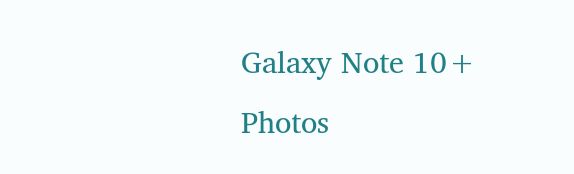Galaxy Note 10+
Photos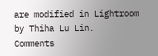are modified in Lightroom by Thiha Lu Lin.
Comments